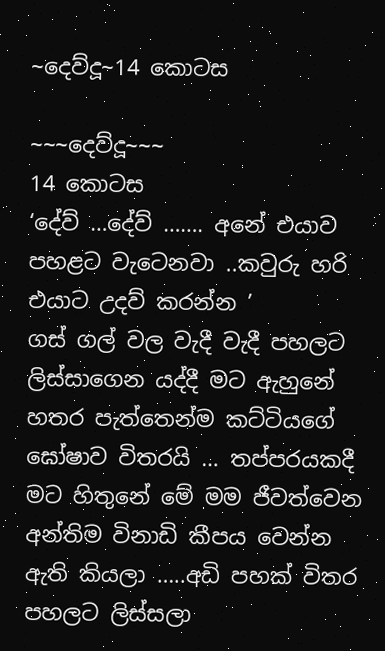~දෙව්දූ~14 කොටස

~~~දෙව්දූ~~~
14 කොටස
‘දේව් …දේව් ……. අනේ එයාව පහළට වැටෙනවා ..කවුරු හරි එයාට උදව් කරන්න ’
ගස් ගල් වල වැදී වැදී පහලට ලිස්සාගෙන යද්දී මට ඇහුනේ හතර පැත්තෙන්ම කට්ටියගේ ඝෝෂාව විතරයි … තප්පරයකදී මට හිතුනේ මේ මම ජීවත්වෙන අන්තිම විනාඩි කීපය වෙන්න ඇති කියලා …..අඩි පහක් විතර පහලට ලිස්සලා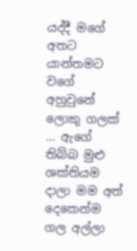යද්දී මගේ අතට යාන්තමට වගේ අහුවුනේ ලොකු ගලක් … ඇගේ තිබ්බ මුළු ශක්තියම දාලා මම අත් දෙකෙන්ම ගල අල්ලා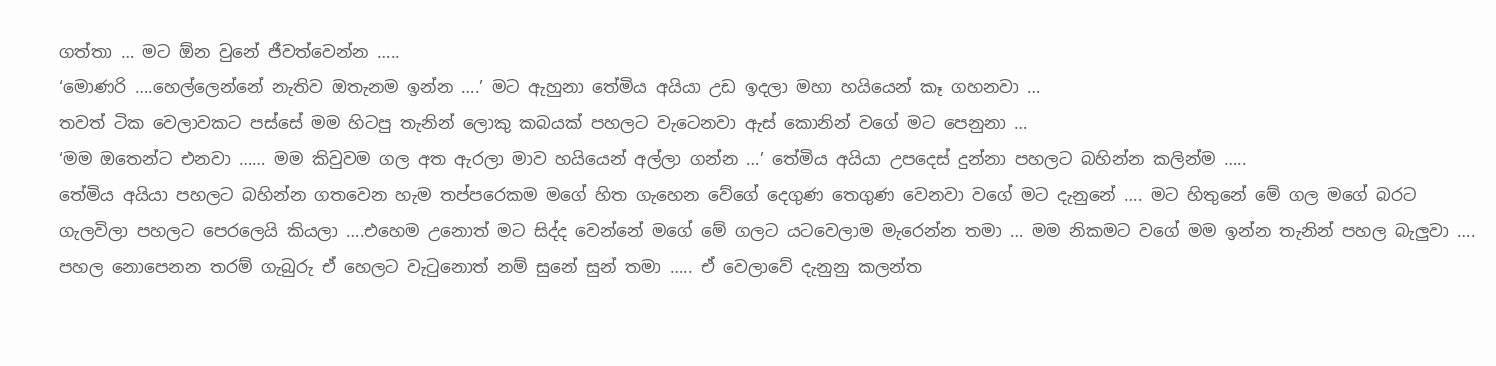ගත්තා … මට ඕන වුනේ ජීවත්වෙන්න …..
‘මොණරි ….හෙල්ලෙන්නේ නැතිව ඔතැනම ඉන්න ….’ මට ඇහුනා තේමිය අයියා උඩ ඉදලා මහා හයියෙන් කෑ ගහනවා …
තවත් ටික වෙලාවකට පස්සේ මම හිටපු තැනින් ලොකු කබයක් පහලට වැටෙනවා ඇස් කොනින් වගේ මට පෙනුනා …
‘මම ඔතෙන්ට එනවා …… මම කිවුවම ගල අත ඇරලා මාව හයියෙන් අල්ලා ගන්න …’ තේමිය අයියා උපදෙස් දුන්නා පහලට බහින්න කලින්ම …..
තේමිය අයියා පහලට බහින්න ගතවෙන හැම තප්පරෙකම මගේ හිත ගැහෙන වේගේ දෙගුණ තෙගුණ වෙනවා වගේ මට දැනුනේ …. මට හිතුනේ මේ ගල මගේ බරට ගැලවිලා පහලට පෙරලෙයි කියලා ….එහෙම උනොත් මට සිද්ද වෙන්නේ මගේ මේ ගලට යටවෙලාම මැරෙන්න තමා … මම නිකමට වගේ මම ඉන්න තැනින් පහල බැලුවා …. පහල නොපෙනන තරම් ගැබුරු ඒ හෙලට වැටුනොත් නම් සුනේ සුන් තමා ….. ඒ වෙලාවේ දැනුනු කලන්ත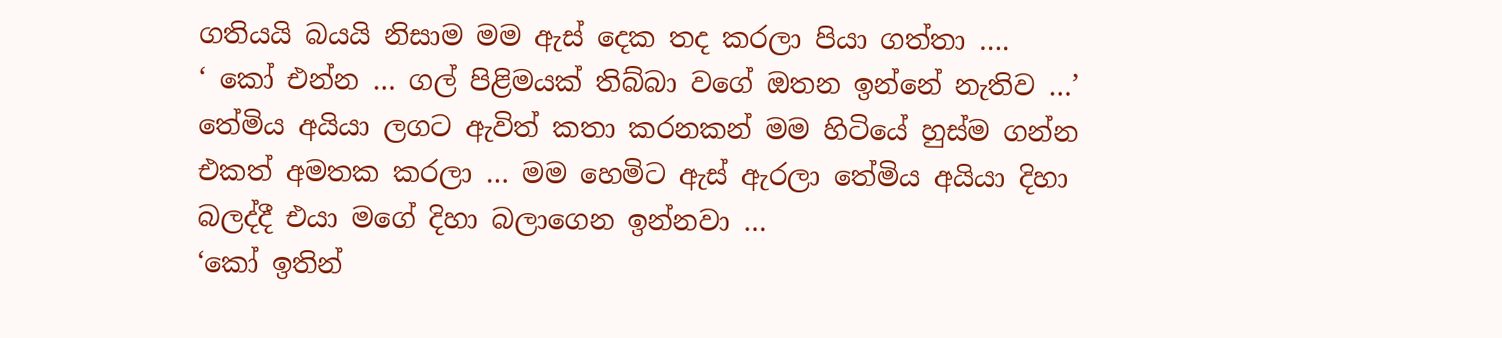ගතියයි බයයි නිසාම මම ඇස් දෙක තද කරලා පියා ගත්තා ….
‘ කෝ එන්න … ගල් පිළිමයක් තිබ්බා වගේ ඔතන ඉන්නේ නැතිව …’
තේමිය අයියා ලගට ඇවිත් කතා කරනකන් මම හිටියේ හුස්ම ගන්න එකත් අමතක කරලා … මම හෙමිට ඇස් ඇරලා තේමිය අයියා දිහා බලද්දී එයා මගේ දිහා බලාගෙන ඉන්නවා …
‘කෝ ඉතින්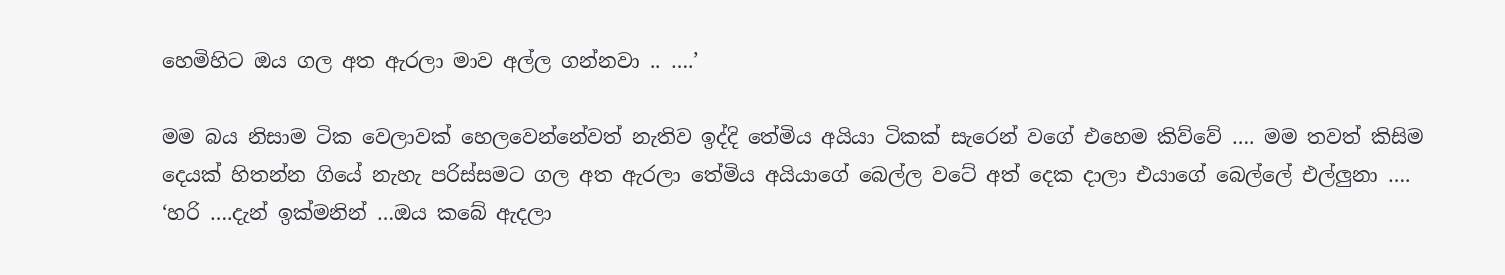හෙමිහිට ඔය ගල අත ඇරලා මාව අල්ල ගන්නවා .. ….’

මම බය නිසාම ටික වෙලාවක් හෙලවෙන්නේවත් නැතිව ඉද්දි තේමිය අයියා ටිකක් සැරෙන් වගේ එහෙම කිව්වේ …. මම තවත් කිසිම දෙයක් හිතන්න ගියේ නැහැ පරිස්සමට ගල අත ඇරලා තේමිය අයියාගේ බෙල්ල වටේ අත් දෙක දාලා එයාගේ බෙල්ලේ එල්ලුනා ….
‘හරි ….දැන් ඉක්මනින් …ඔය කබේ ඇදලා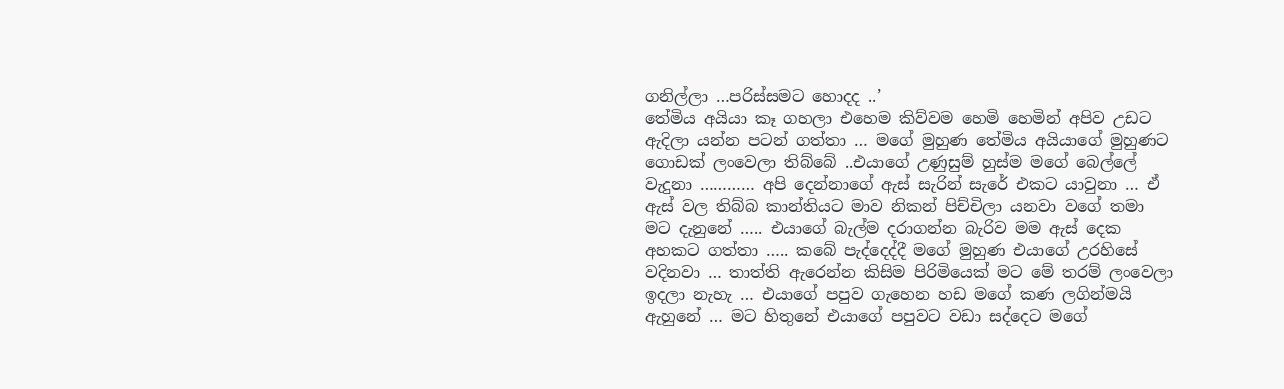ගනිල්ලා …පරිස්සමට හොදද ..’
තේමිය අයියා කෑ ගහලා එහෙම කිව්වම හෙමි හෙමින් අපිව උඩට ඇදිලා යන්න පටන් ගත්තා … මගේ මුහුණ තේමිය අයියාගේ මුහුණට ගොඩක් ලංවෙලා තිබ්බේ ..එයාගේ උණුසුම් හුස්ම මගේ බෙල්ලේ වැදුනා ………… අපි දෙන්නාගේ ඇස් සැරින් සැරේ එකට යාවුනා … ඒ ඇස් වල තිබ්බ කාන්තියට මාව නිකන් පිච්චිලා යනවා වගේ තමා මට දැනුනේ ….. එයාගේ බැල්ම දරාගන්න බැරිව මම ඇස් දෙක අහකට ගත්තා ….. කබේ පැද්දෙද්දී මගේ මුහුණ එයාගේ උරහිසේ වදිනවා … තාත්ති ඇරෙන්න කිසිම පිරිමියෙක් මට මේ තරම් ලංවෙලා ඉදලා නැහැ … එයාගේ පපුව ගැහෙන හඩ මගේ කණ ලගින්මයි ඇහුනේ … මට හිතුනේ එයාගේ පපුවට වඩා සද්දෙට මගේ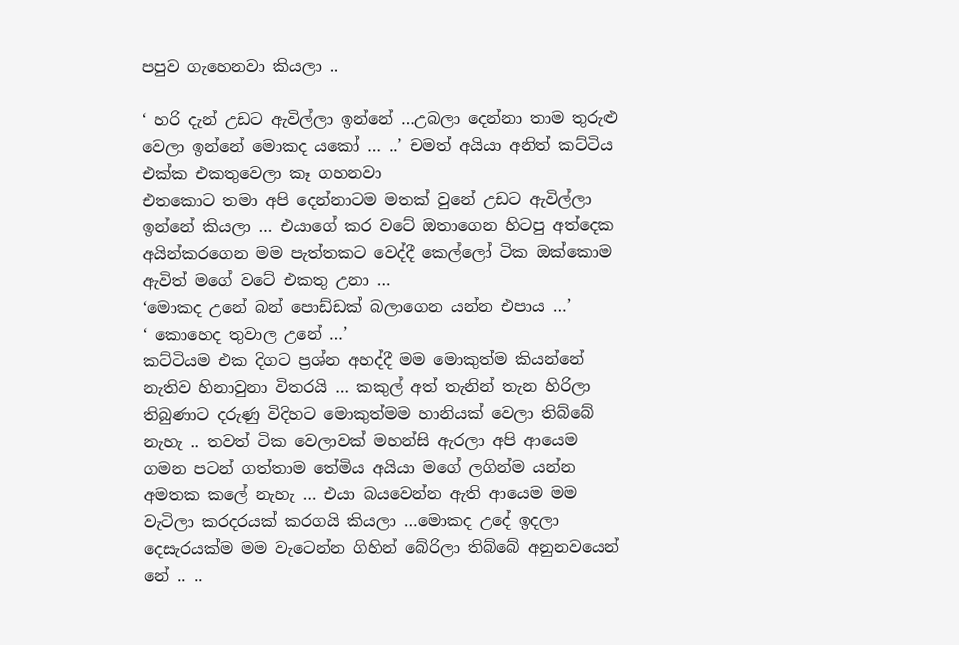පපුව ගැහෙනවා කියලා ..

‘ හරි දැන් උඩට ඇවිල්ලා ඉන්නේ …උබලා දෙන්නා තාම තුරුළු වෙලා ඉන්නේ මොකද යකෝ … ..’ චමත් අයියා අනිත් කට්ටිය එක්ක එකතුවෙලා කෑ ගහනවා
එතකොට තමා අපි දෙන්නාටම මතක් වුනේ උඩට ඇවිල්ලා ඉන්නේ කියලා … එයාගේ කර වටේ ඔතාගෙන හිටපු අත්දෙක අයින්කරගෙන මම පැත්තකට වෙද්දී කෙල්ලෝ ටික ඔක්කොම ඇවිත් මගේ වටේ එකතු උනා …
‘මොකද උනේ බන් පොඩ්ඩක් බලාගෙන යන්න එපාය …’
‘ කොහෙද තුවාල උනේ …’
කට්ටියම එක දිගට ප්‍රශ්න අහද්දී මම මොකුත්ම කියන්නේ නැතිව හිනාවුනා විතරයි … කකුල් අත් තැනින් තැන හිරිලා තිබුණාට දරුණු විදිහට මොකුත්මම හානියක් වෙලා තිබ්බේ නැහැ .. තවත් ටික වෙලාවක් මහන්සි ඇරලා අපි ආයෙම ගමන පටන් ගත්තාම තේමිය අයියා මගේ ලගින්ම යන්න අමතක කලේ නැහැ … එයා බයවෙන්න ඇති ආයෙම මම වැටිලා කරදරයක් කරගයි කියලා …මොකද උදේ ඉදලා දෙසැරයක්ම මම වැටෙන්න ගිහින් බේරිලා තිබ්බේ අනුනවයෙන් නේ .. ..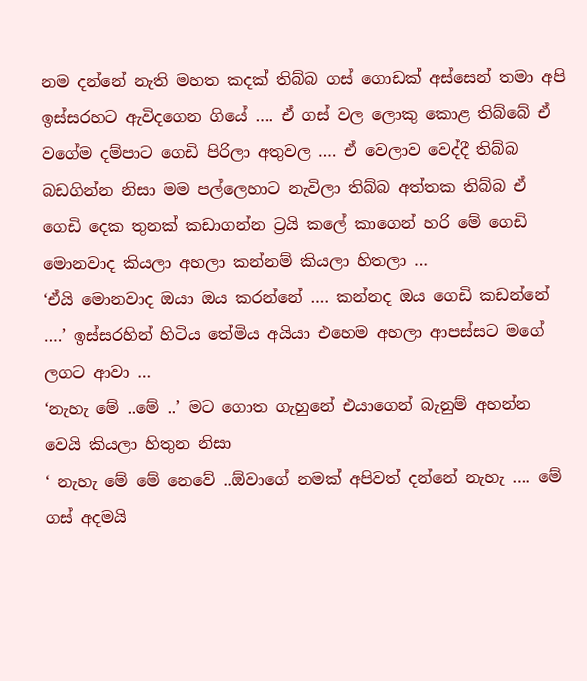නම දන්නේ නැති මහත කදක් තිබ්බ ගස් ගොඩක් අස්සෙන් තමා අපි ඉස්සරහට ඇවිදගෙන ගියේ …. ඒ ගස් වල ලොකු කොළ තිබ්බේ ඒ වගේම දම්පාට ගෙඩි පිරිලා අතුවල …. ඒ වෙලාව වෙද්දී තිබ්බ බඩගින්න නිසා මම පල්ලෙහාට නැවිලා තිබ්බ අත්තක තිබ්බ ඒ ගෙඩි දෙක තුනක් කඩාගන්න ට්‍රයි කලේ කාගෙන් හරි මේ ගෙඩි මොනවාද කියලා අහලා කන්නම් කියලා හිතලා …
‘ඒයි මොනවාද ඔයා ඔය කරන්නේ …. කන්නද ඔය ගෙඩි කඩන්නේ ….’ ඉස්සරහින් හිටිය තේමිය අයියා එහෙම අහලා ආපස්සට මගේ ලගට ආවා …
‘නැහැ මේ ..මේ ..’ මට ගොත ගැහුනේ එයාගෙන් බැනුම් අහන්න වෙයි කියලා හිතුන නිසා
‘ නැහැ මේ මේ නෙවේ ..ඕවාගේ නමක් අපිවත් දන්නේ නැහැ …. මේ ගස් අදමයි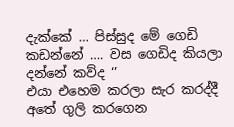දැක්කේ … පිස්සුද මේ ගෙඩි කඩන්නේ …. වස ගෙඩිද කියලා දන්නේ කව්ද ‘’
එයා එහෙම කරලා සැර කරද්දී අතේ ගුලි කරගෙන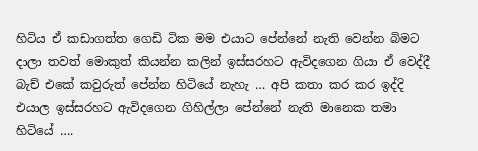හිටිය ඒ කඩාගත්ත ගෙඩි ටික මම එයාට පේන්නේ නැති වෙන්න බිමට දාලා තවත් මොකුත් කියන්න කලින් ඉස්සරහට ඇවිදගෙන ගියා ඒ වෙද්දී බැච් එකේ කවුරුත් පේන්න හිටියේ නැහැ … අපි කතා කර කර ඉද්දි එයාල ඉස්සරහට ඇවිදගෙන ගිහිල්ලා පේන්නේ නැති මානෙක තමා හිටියේ ….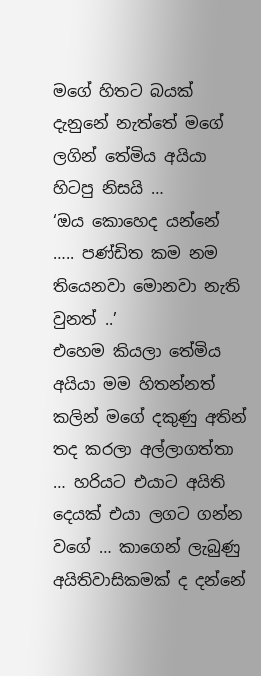මගේ හිතට බයක් දැනුනේ නැත්තේ මගේ ලගින් තේමිය අයියා හිටපු නිසයි …
‘ඔය කොහෙද යන්නේ ….. පණ්ඩිත කම නම තියෙනවා මොනවා නැති වුනත් ..’
එහෙම කියලා තේමිය අයියා මම හිතන්නත් කලින් මගේ දකුණු අතින් තද කරලා අල්ලාගත්තා … හරියට එයාට අයිති දෙයක් එයා ලගට ගන්න වගේ … කාගෙන් ලැබුණු අයිතිවාසිකමක් ද දන්නේ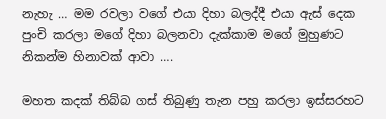නැහැ … මම රවලා වගේ එයා දිහා බලද්දී එයා ඇස් දෙක පුංචි කරලා මගේ දිහා බලනවා දැක්කාම මගේ මුහුණට නිකන්ම හිනාවක් ආවා ….

මහත කදක් තිබ්බ ගස් තිබුණු තැන පහු කරලා ඉස්සරහට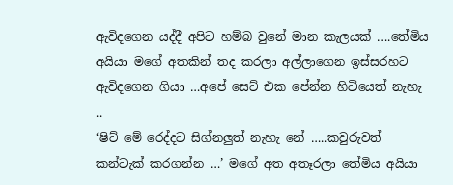ඇවිදගෙන යද්දී අපිට හම්බ වුනේ මාන කැලයක් ….තේමිය අයියා මගේ අතකින් තද කරලා අල්ලාගෙන ඉස්සරහට ඇවිදගෙන ගියා …අපේ සෙට් එක පේන්න හිටියෙත් නැහැ ..
‘ෂිට් මේ රෙද්දට සිග්නලුත් නැහැ නේ …..කවුරුවත් කන්ටැක් කරගන්න …’ මගේ අත අතෑරලා තේමිය අයියා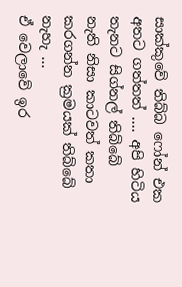සාක්කුවේ තිබ්බ ෆෝන් එක අතට ගත්තත් …. අපි හිටිය තැනට සිග්නල් තිබ්බේ නැති නිසා කාටවත් කතා කරගන්න ක්‍රමයක් තිබ්බේ නැහැ …
ඒ වෙලාවේ ඉර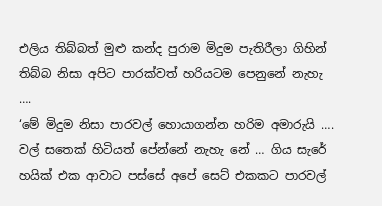එලිය තිබ්බත් මුළු කන්ද පුරාම මිදුම පැතිරීලා ගිහින් තිබ්බ නිසා අපිට පාරක්වත් හරියටම පෙනුනේ නැහැ ….
‘මේ මිදුම නිසා පාරවල් හොයාගන්න හරිම අමාරුයි …. වල් සතෙක් හිටියත් පේන්නේ නැහැ නේ … ගිය සැරේ හයික් එක ආවාට පස්සේ අපේ සෙට් එකකට පාරවල්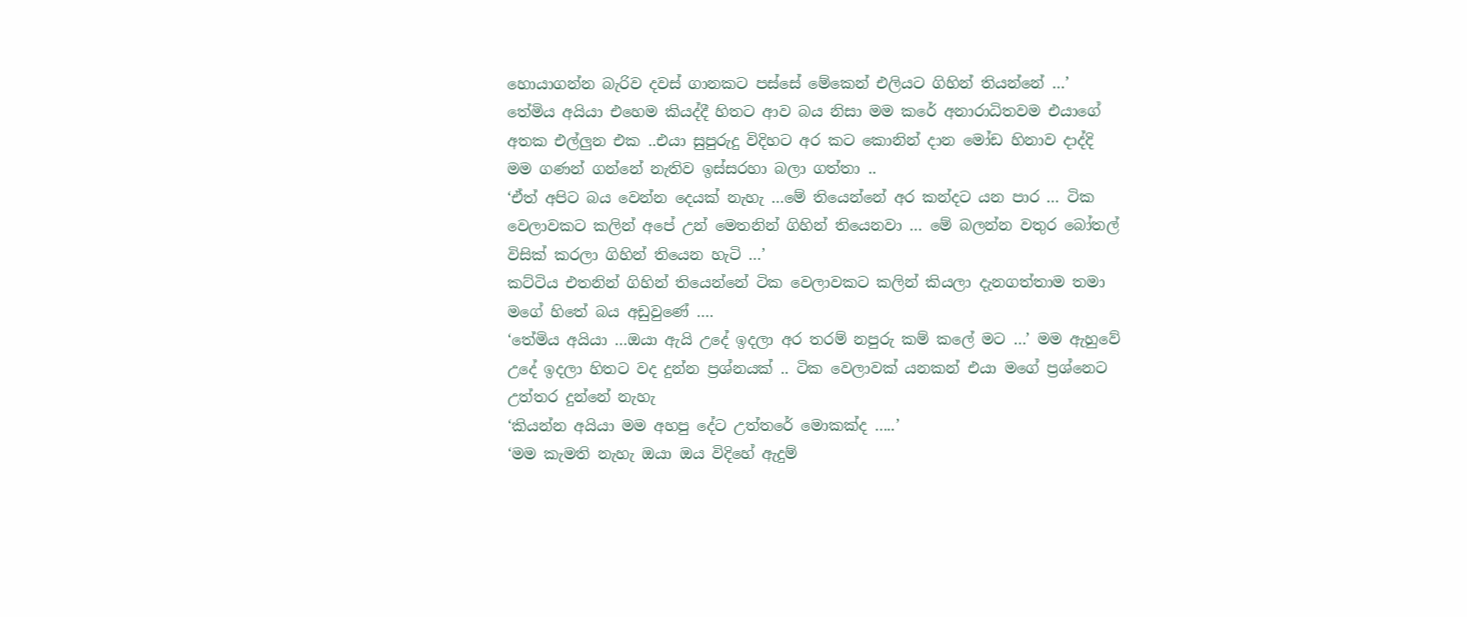හොයාගන්න බැරිව දවස් ගානකට පස්සේ මේකෙන් එලියට ගිහින් තියන්නේ …’
තේමිය අයියා එහෙම කියද්දී හිතට ආව බය නිසා මම කරේ අනාරාධිතවම එයාගේ අතක එල්ලුන එක ..එයා සුපුරුදු විදිහට අර කට කොනින් දාන මෝඩ හිනාව දාද්දි මම ගණන් ගන්නේ නැතිව ඉස්සරහා බලා ගත්තා ..
‘ඒත් අපිට බය වෙන්න දෙයක් නැහැ …මේ තියෙන්නේ අර කන්දට යන පාර … ටික වෙලාවකට කලින් අපේ උන් මෙතනින් ගිහින් තියෙනවා … මේ බලන්න වතුර බෝතල් විසික් කරලා ගිහින් තියෙන හැටි …’
කට්ටිය එතනින් ගිහින් තියෙන්නේ ටික වෙලාවකට කලින් කියලා දැනගත්තාම තමා මගේ හිතේ බය අඩුවුණේ ….
‘තේමිය අයියා …ඔයා ඇයි උදේ ඉදලා අර තරම් නපුරු කම් කලේ මට …’ මම ඇහුවේ උදේ ඉදලා හිතට වද දුන්න ප්‍රශ්නයක් .. ටික වෙලාවක් යනකන් එයා මගේ ප්‍රශ්නෙට උත්තර දුන්නේ නැහැ
‘කියන්න අයියා මම අහපු දේට උත්තරේ මොකක්ද …..’
‘මම කැමති නැහැ ඔයා ඔය විදිහේ ඇදුම්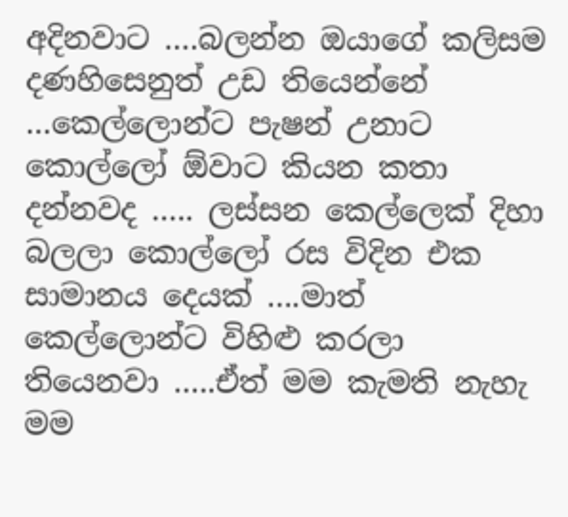අදිනවාට ….බලන්න ඔයාගේ කලිසම දණහිසෙනුත් උඩ තියෙන්නේ …කෙල්ලොන්ට පැෂන් උනාට කොල්ලෝ ඕවාට කියන කතා දන්නවද ….. ලස්සන කෙල්ලෙක් දිහා බලලා කොල්ලෝ රස විදින එක සාමානය දෙයක් ….මාත් කෙල්ලොන්ට විහිළු කරලා තියෙනවා …..ඒත් මම කැමති නැහැ මම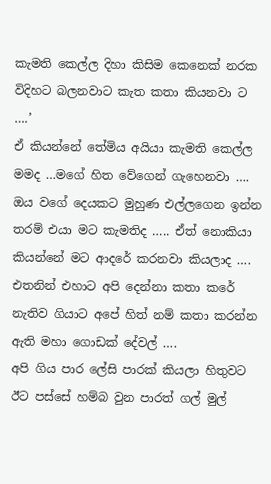කැමති කෙල්ල දිහා කිසිම කෙනෙක් නරක විදිහට බලනවාට කැත කතා කියනවා ට ….’
ඒ කියන්නේ තේමිය අයියා කැමති කෙල්ල මමද …මගේ හිත වේගෙන් ගැහෙනවා …. ඔය වගේ දෙයකට මුහුණ එල්ලගෙන ඉන්න තරම් එයා මට කැමතිද ….. ඒත් නොකියා කියන්නේ මට ආදරේ කරනවා කියලාද ….
එතනින් එහාට අපි දෙන්නා කතා කරේ නැතිව ගියාට අපේ හිත් නම් කතා කරන්න ඇති මහා ගොඩක් දේවල් ….
අපි ගිය පාර ලේසි පාරක් කියලා හිතුවට ඊට පස්සේ හම්බ වුන පාරත් ගල් මුල්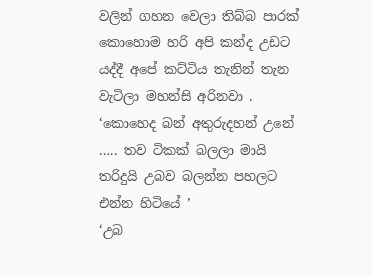වලින් ගහන වෙලා තිබ්බ පාරක් කොහොම හරි අපි කන්ද උඩට යද්දී අපේ කට්ටිය තැනින් තැන වැටිලා මහන්සි අරිනවා .
‘කොහෙද බන් අතුරුදහන් උනේ ….. තව ටිකක් බලලා මායි තරිදුයි උබව බලන්න පහලට එන්න හිටියේ ’
‘උබ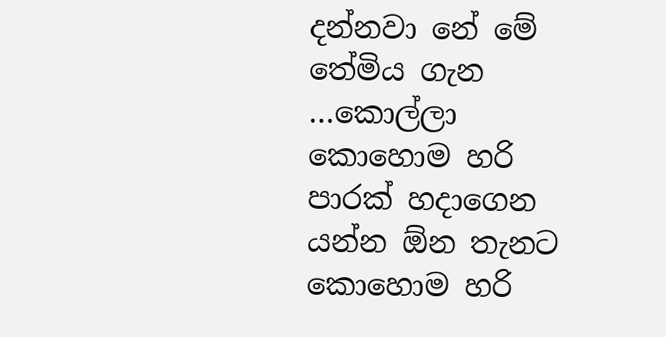දන්නවා නේ මේ තේමිය ගැන …කොල්ලා කොහොම හරි පාරක් හදාගෙන යන්න ඕන තැනට කොහොම හරි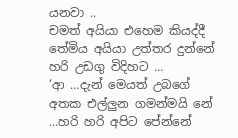යනවා ..
චමත් අයියා එහෙම කියද්දී තේමිය අයියා උත්තර දුන්නේ හරි උඩගු විදිහට …
‘ආ …දැන් මෙයත් උබගේ අතක එල්ලුන ගමන්මයි නේ …හරි හරි අපිට පේන්නේ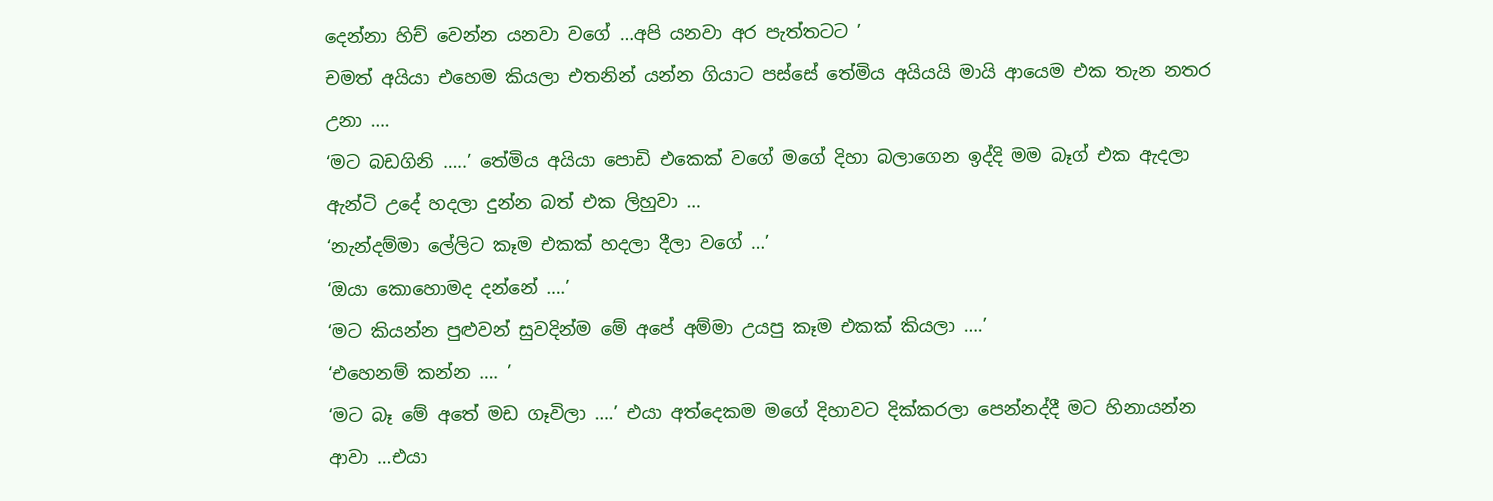දෙන්නා හිච් වෙන්න යනවා වගේ …අපි යනවා අර පැත්තටට ’
චමත් අයියා එහෙම කියලා එතනින් යන්න ගියාට පස්සේ තේමිය අයියයි මායි ආයෙම එක තැන නතර උනා ….
‘මට බඩගිනි …..’ තේමිය අයියා පොඩි එකෙක් වගේ මගේ දිහා බලාගෙන ඉද්දි මම බෑග් එක ඇදලා ඇන්ටි උදේ හදලා දුන්න බත් එක ලිහුවා …
‘නැන්දම්මා ලේලිට කෑම එකක් හදලා දීලා වගේ …’
‘ඔයා කොහොමද දන්නේ ….’
‘මට කියන්න පුළුවන් සුවදින්ම මේ අපේ අම්මා උයපු කෑම එකක් කියලා ….’
‘එහෙනම් කන්න …. ’
‘මට බෑ මේ අතේ මඩ ගෑවිලා ….’ එයා අත්දෙකම මගේ දිහාවට දික්කරලා පෙන්නද්දී මට හිනායන්න ආවා …එයා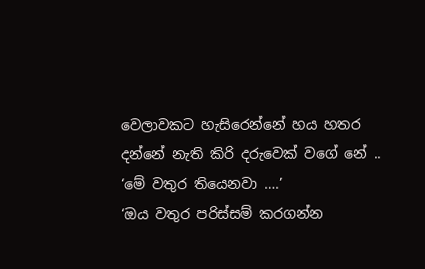වෙලාවකට හැසිරෙන්නේ හය හතර දන්නේ නැති කිරි දරුවෙක් වගේ නේ ..
‘මේ වතුර තියෙනවා ….’
‘ඔය වතුර පරිස්සම් කරගන්න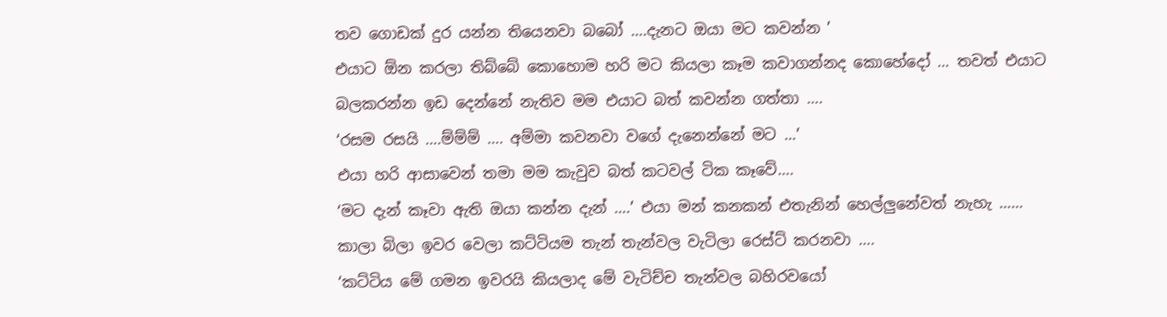තව ගොඩක් දුර යන්න තියෙනවා බබෝ ….දැනට ඔයා මට කවන්න ’
එයාට ඕන කරලා තිබ්බේ කොහොම හරි මට කියලා කෑම කවාගන්නද කොහේදෝ … තවත් එයාට බලකරන්න ඉඩ දෙන්නේ නැතිව මම එයාට බත් කවන්න ගත්තා ….
‘රසම රසයි ….ම්ම්ම් …. අම්මා කවනවා වගේ දැනෙන්නේ මට …’
එයා හරි ආසාවෙන් තමා මම කැවුව බත් කටවල් ටික කෑවේ….
‘මට දැන් කෑවා ඇති ඔයා කන්න දැන් ….’ එයා මන් කනකන් එතැනින් හෙල්ලුනේවත් නැහැ ……
කාලා බිලා ඉවර වෙලා කට්ටියම තැන් තැන්වල වැටිලා රෙස්ට් කරනවා ….
‘කට්ටිය මේ ගමන ඉවරයි කියලාද මේ වැටිච්ච තැන්වල බහිරවයෝ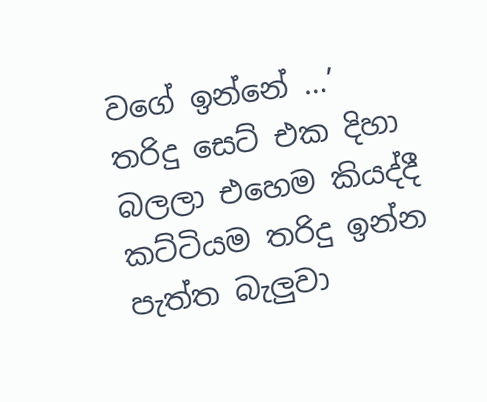වගේ ඉන්නේ …’
තරිදු සෙට් එක දිහා බලලා එහෙම කියද්දී කට්ටියම තරිදු ඉන්න පැත්ත බැලුවා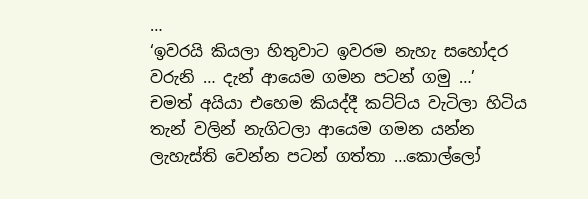…
‘ඉවරයි කියලා හිතුවාට ඉවරම නැහැ සහෝදර වරුනි … දැන් ආයෙම ගමන පටන් ගමු …’
චමත් අයියා එහෙම කියද්දී කට්ට්ය වැටිලා හිටිය තැන් වලින් නැගිටලා ආයෙම ගමන යන්න ලැහැස්ති වෙන්න පටන් ගත්තා …කොල්ලෝ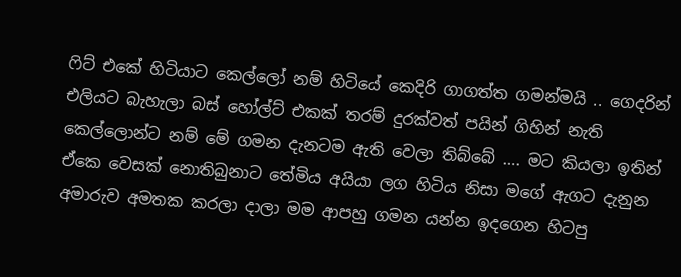ෆිට් එකේ හිටියාට කෙල්ලෝ නම් හිටියේ කෙදිරි ගාගත්ත ගමන්මයි .. ගෙදරින් එලියට බැහැලා බස් හෝල්ට් එකක් තරම් දුරක්වත් පයින් ගිහින් නැති කෙල්ලොන්ට නම් මේ ගමන දැනටම ඇති වෙලා තිබ්බේ …. මට කියලා ඉතින් ඒකෙ වෙසක් නොතිබුනාට තේමිය අයියා ලග හිටිය නිසා මගේ ඇගට දැනුන අමාරුව අමතක කරලා දාලා මම ආපහු ගමන යන්න ඉදගෙන හිටපු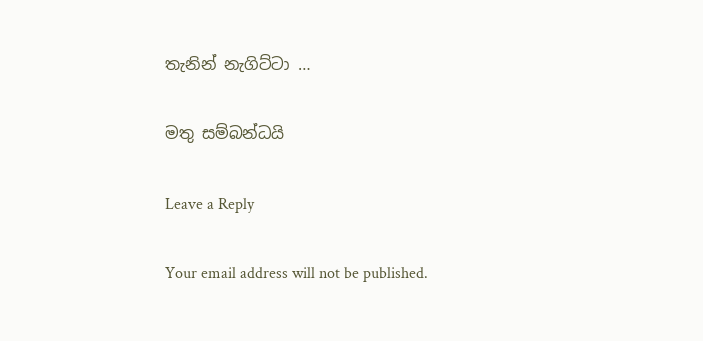තැනින් නැගිට්ටා …

මතු සම්බන්ධයි

Leave a Reply

Your email address will not be published.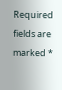Required fields are marked *